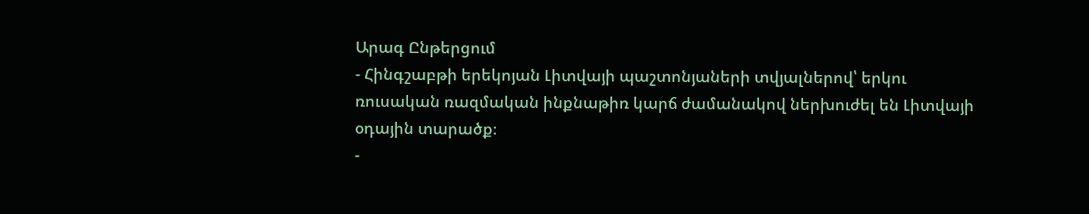Արագ Ընթերցում
- Հինգշաբթի երեկոյան Լիտվայի պաշտոնյաների տվյալներով՝ երկու ռուսական ռազմական ինքնաթիռ կարճ ժամանակով ներխուժել են Լիտվայի օդային տարածք։
-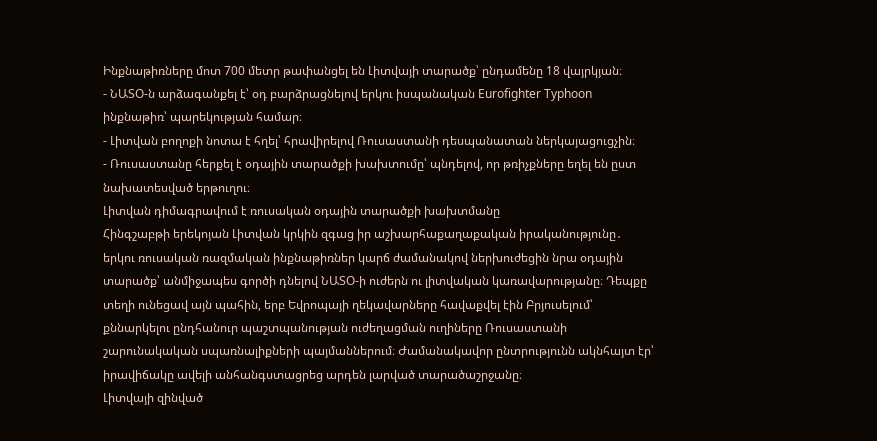Ինքնաթիռները մոտ 700 մետր թափանցել են Լիտվայի տարածք՝ ընդամենը 18 վայրկյան։
- ՆԱՏՕ-ն արձագանքել է՝ օդ բարձրացնելով երկու իսպանական Eurofighter Typhoon ինքնաթիռ՝ պարեկության համար։
- Լիտվան բողոքի նոտա է հղել՝ հրավիրելով Ռուսաստանի դեսպանատան ներկայացուցչին։
- Ռուսաստանը հերքել է օդային տարածքի խախտումը՝ պնդելով, որ թռիչքները եղել են ըստ նախատեսված երթուղու։
Լիտվան դիմագրավում է ռուսական օդային տարածքի խախտմանը
Հինգշաբթի երեկոյան Լիտվան կրկին զգաց իր աշխարհաքաղաքական իրականությունը․ երկու ռուսական ռազմական ինքնաթիռներ կարճ ժամանակով ներխուժեցին նրա օդային տարածք՝ անմիջապես գործի դնելով ՆԱՏՕ-ի ուժերն ու լիտվական կառավարությանը։ Դեպքը տեղի ունեցավ այն պահին, երբ Եվրոպայի ղեկավարները հավաքվել էին Բրյուսելում՝ քննարկելու ընդհանուր պաշտպանության ուժեղացման ուղիները Ռուսաստանի շարունակական սպառնալիքների պայմաններում։ Ժամանակավոր ընտրությունն ակնհայտ էր՝ իրավիճակը ավելի անհանգստացրեց արդեն լարված տարածաշրջանը։
Լիտվայի զինված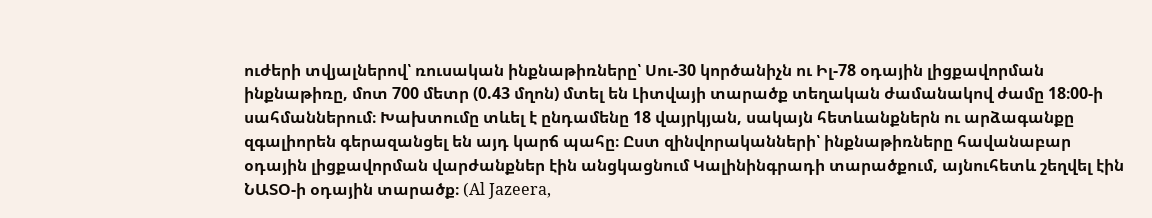ուժերի տվյալներով՝ ռուսական ինքնաթիռները՝ Սու-30 կործանիչն ու Իլ-78 օդային լիցքավորման ինքնաթիռը, մոտ 700 մետր (0.43 մղոն) մտել են Լիտվայի տարածք տեղական ժամանակով ժամը 18։00-ի սահմաններում։ Խախտումը տևել է ընդամենը 18 վայրկյան, սակայն հետևանքներն ու արձագանքը զգալիորեն գերազանցել են այդ կարճ պահը։ Ըստ զինվորականների՝ ինքնաթիռները հավանաբար օդային լիցքավորման վարժանքներ էին անցկացնում Կալինինգրադի տարածքում, այնուհետև շեղվել էին ՆԱՏՕ-ի օդային տարածք։ (Al Jazeera,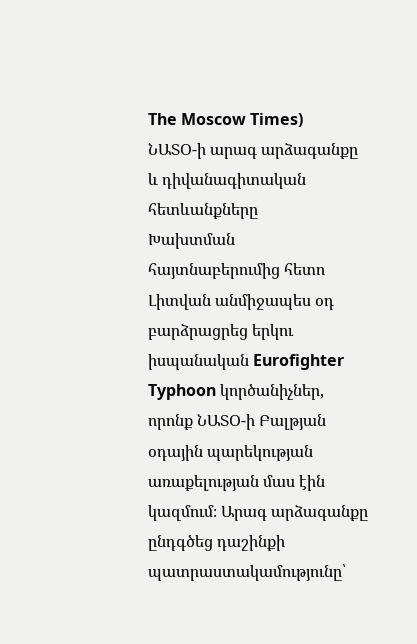The Moscow Times)
ՆԱՏՕ-ի արագ արձագանքը և դիվանագիտական հետևանքները
Խախտման հայտնաբերումից հետո Լիտվան անմիջապես օդ բարձրացրեց երկու իսպանական Eurofighter Typhoon կործանիչներ, որոնք ՆԱՏՕ-ի Բալթյան օդային պարեկության առաքելության մաս էին կազմում։ Արագ արձագանքը ընդգծեց դաշինքի պատրաստակամությունը՝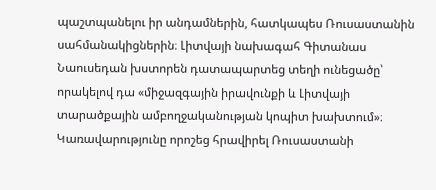պաշտպանելու իր անդամներին, հատկապես Ռուսաստանին սահմանակիցներին։ Լիտվայի նախագահ Գիտանաս Նաուսեդան խստորեն դատապարտեց տեղի ունեցածը՝ որակելով դա «միջազգային իրավունքի և Լիտվայի տարածքային ամբողջականության կոպիտ խախտում»։ Կառավարությունը որոշեց հրավիրել Ռուսաստանի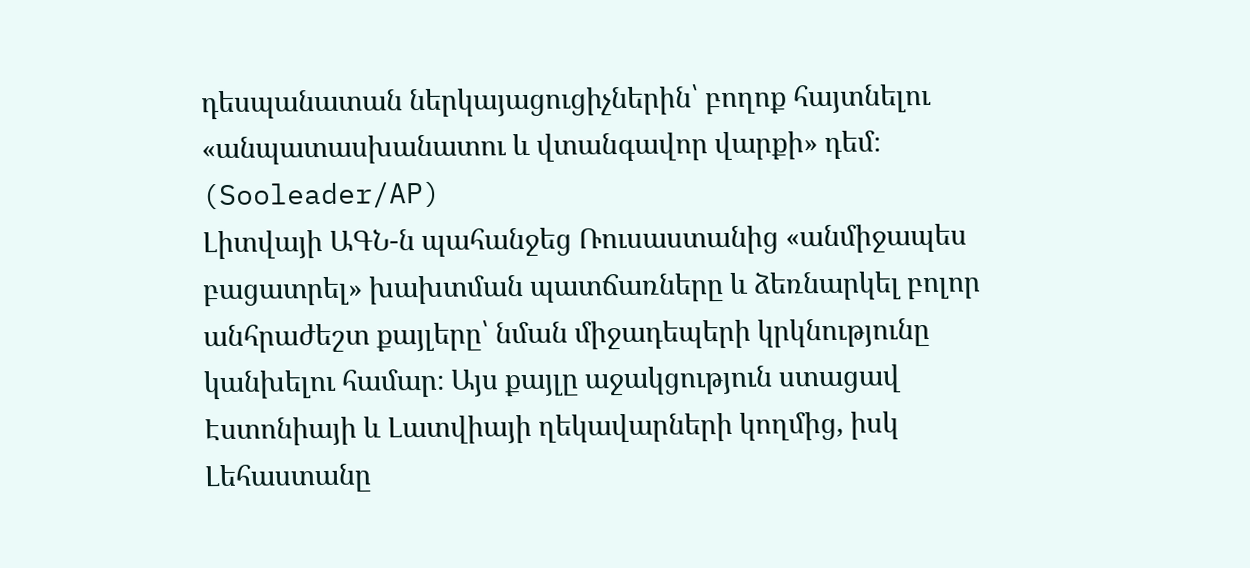դեսպանատան ներկայացուցիչներին՝ բողոք հայտնելու «անպատասխանատու և վտանգավոր վարքի» դեմ։ (Sooleader/AP)
Լիտվայի ԱԳՆ-ն պահանջեց Ռուսաստանից «անմիջապես բացատրել» խախտման պատճառները և ձեռնարկել բոլոր անհրաժեշտ քայլերը՝ նման միջադեպերի կրկնությունը կանխելու համար։ Այս քայլը աջակցություն ստացավ Էստոնիայի և Լատվիայի ղեկավարների կողմից, իսկ Լեհաստանը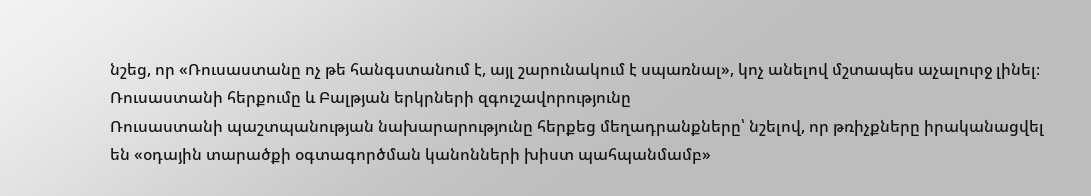նշեց, որ «Ռուսաստանը ոչ թե հանգստանում է, այլ շարունակում է սպառնալ», կոչ անելով մշտապես աչալուրջ լինել։
Ռուսաստանի հերքումը և Բալթյան երկրների զգուշավորությունը
Ռուսաստանի պաշտպանության նախարարությունը հերքեց մեղադրանքները՝ նշելով, որ թռիչքները իրականացվել են «օդային տարածքի օգտագործման կանոնների խիստ պահպանմամբ»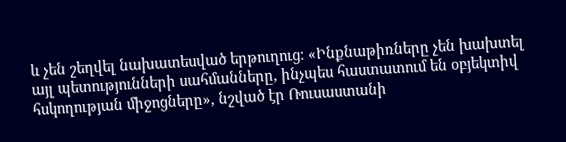և չեն շեղվել նախատեսված երթուղուց։ «Ինքնաթիռները չեն խախտել այլ պետությունների սահմանները, ինչպես հաստատում են օբյեկտիվ հսկողության միջոցները», նշված էր Ռուսաստանի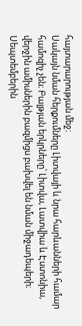հայտարարության մեջ։
Սակայն նման հերքումները Լիտվայի և նրա հարևանների համար համոզիչ չեն։ Բալթյան երկրները՝ Լիտվա, Լատվիա և Էստոնիա, վերջին ամիսներին բազմիցս բախվել են նման միջադեպերի։ Սեպտեմբերին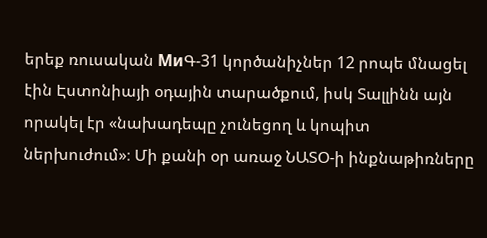երեք ռուսական МиԳ-31 կործանիչներ 12 րոպե մնացել էին Էստոնիայի օդային տարածքում, իսկ Տալլինն այն որակել էր «նախադեպը չունեցող և կոպիտ ներխուժում»։ Մի քանի օր առաջ ՆԱՏՕ-ի ինքնաթիռները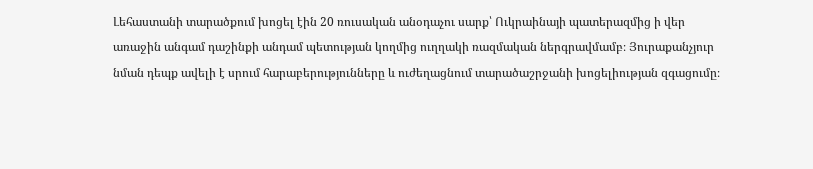Լեհաստանի տարածքում խոցել էին 20 ռուսական անօդաչու սարք՝ Ուկրաինայի պատերազմից ի վեր առաջին անգամ դաշինքի անդամ պետության կողմից ուղղակի ռազմական ներգրավմամբ։ Յուրաքանչյուր նման դեպք ավելի է սրում հարաբերությունները և ուժեղացնում տարածաշրջանի խոցելիության զգացումը։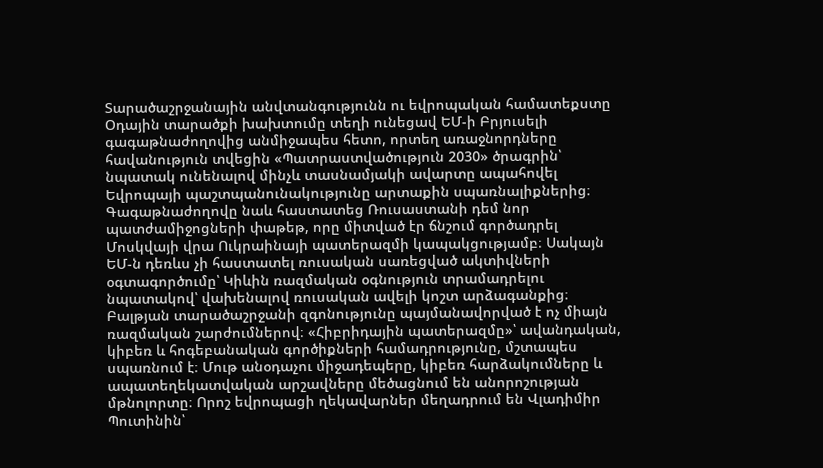Տարածաշրջանային անվտանգությունն ու եվրոպական համատեքստը
Օդային տարածքի խախտումը տեղի ունեցավ ԵՄ-ի Բրյուսելի գագաթնաժողովից անմիջապես հետո, որտեղ առաջնորդները հավանություն տվեցին «Պատրաստվածություն 2030» ծրագրին՝ նպատակ ունենալով մինչև տասնամյակի ավարտը ապահովել Եվրոպայի պաշտպանունակությունը արտաքին սպառնալիքներից։ Գագաթնաժողովը նաև հաստատեց Ռուսաստանի դեմ նոր պատժամիջոցների փաթեթ, որը միտված էր ճնշում գործադրել Մոսկվայի վրա Ուկրաինայի պատերազմի կապակցությամբ։ Սակայն ԵՄ-ն դեռևս չի հաստատել ռուսական սառեցված ակտիվների օգտագործումը՝ Կիևին ռազմական օգնություն տրամադրելու նպատակով՝ վախենալով ռուսական ավելի կոշտ արձագանքից։
Բալթյան տարածաշրջանի զգոնությունը պայմանավորված է ոչ միայն ռազմական շարժումներով։ «Հիբրիդային պատերազմը»՝ ավանդական, կիբեռ և հոգեբանական գործիքների համադրությունը, մշտապես սպառնում է։ Մութ անօդաչու միջադեպերը, կիբեռ հարձակումները և ապատեղեկատվական արշավները մեծացնում են անորոշության մթնոլորտը։ Որոշ եվրոպացի ղեկավարներ մեղադրում են Վլադիմիր Պուտինին՝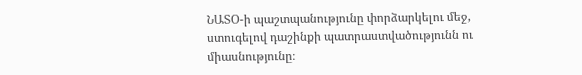ՆԱՏՕ-ի պաշտպանությունը փորձարկելու մեջ, ստուգելով դաշինքի պատրաստվածությունն ու միասնությունը։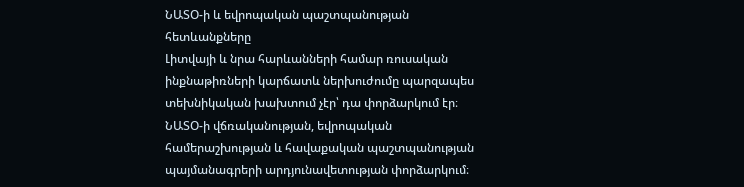ՆԱՏՕ-ի և եվրոպական պաշտպանության հետևանքները
Լիտվայի և նրա հարևանների համար ռուսական ինքնաթիռների կարճատև ներխուժումը պարզապես տեխնիկական խախտում չէր՝ դա փորձարկում էր։ ՆԱՏՕ-ի վճռականության, եվրոպական համերաշխության և հավաքական պաշտպանության պայմանագրերի արդյունավետության փորձարկում։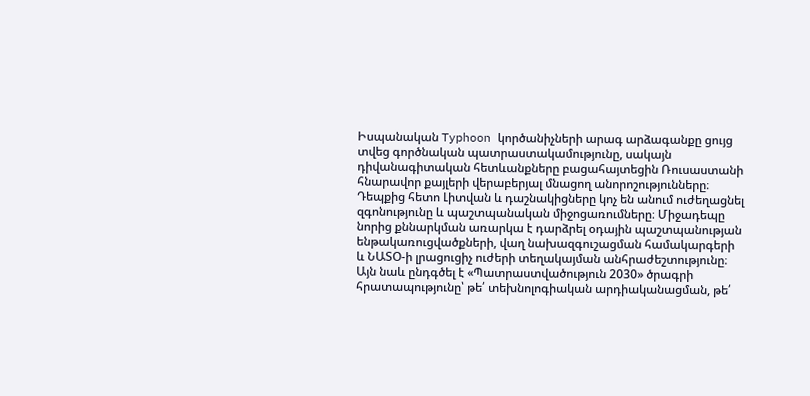Իսպանական Typhoon կործանիչների արագ արձագանքը ցույց տվեց գործնական պատրաստակամությունը, սակայն դիվանագիտական հետևանքները բացահայտեցին Ռուսաստանի հնարավոր քայլերի վերաբերյալ մնացող անորոշությունները։
Դեպքից հետո Լիտվան և դաշնակիցները կոչ են անում ուժեղացնել զգոնությունը և պաշտպանական միջոցառումները։ Միջադեպը նորից քննարկման առարկա է դարձրել օդային պաշտպանության ենթակառուցվածքների, վաղ նախազգուշացման համակարգերի և ՆԱՏՕ-ի լրացուցիչ ուժերի տեղակայման անհրաժեշտությունը։ Այն նաև ընդգծել է «Պատրաստվածություն 2030» ծրագրի հրատապությունը՝ թե՛ տեխնոլոգիական արդիականացման, թե՛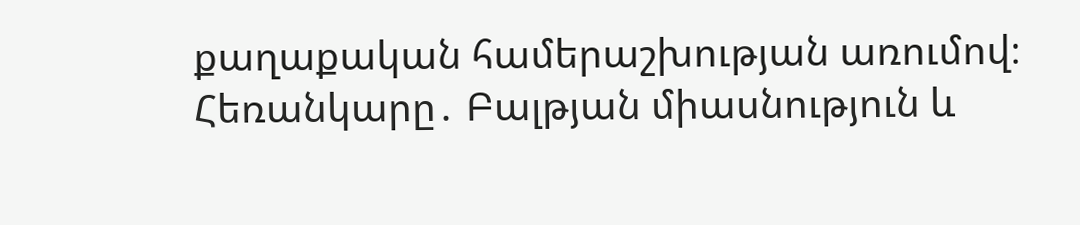քաղաքական համերաշխության առումով։
Հեռանկարը․ Բալթյան միասնություն և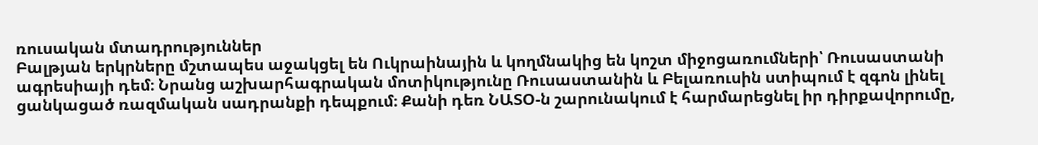ռուսական մտադրություններ
Բալթյան երկրները մշտապես աջակցել են Ուկրաինային և կողմնակից են կոշտ միջոցառումների՝ Ռուսաստանի ագրեսիայի դեմ։ Նրանց աշխարհագրական մոտիկությունը Ռուսաստանին և Բելառուսին ստիպում է զգոն լինել ցանկացած ռազմական սադրանքի դեպքում։ Քանի դեռ ՆԱՏՕ-ն շարունակում է հարմարեցնել իր դիրքավորումը,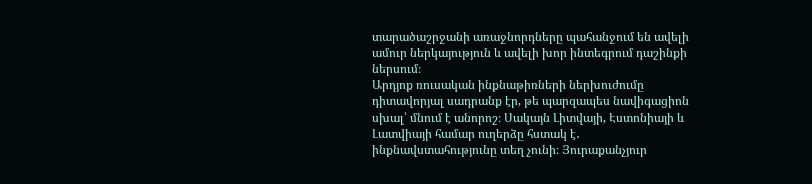տարածաշրջանի առաջնորդները պահանջում են ավելի ամուր ներկայություն և ավելի խոր ինտեգրում դաշինքի ներսում։
Արդյոք ռուսական ինքնաթիռների ներխուժումը դիտավորյալ սադրանք էր, թե պարզապես նավիգացիոն սխալ՝ մնում է անորոշ։ Սակայն Լիտվայի, Էստոնիայի և Լատվիայի համար ուղերձը հստակ է․ ինքնավստահությունը տեղ չունի։ Յուրաքանչյուր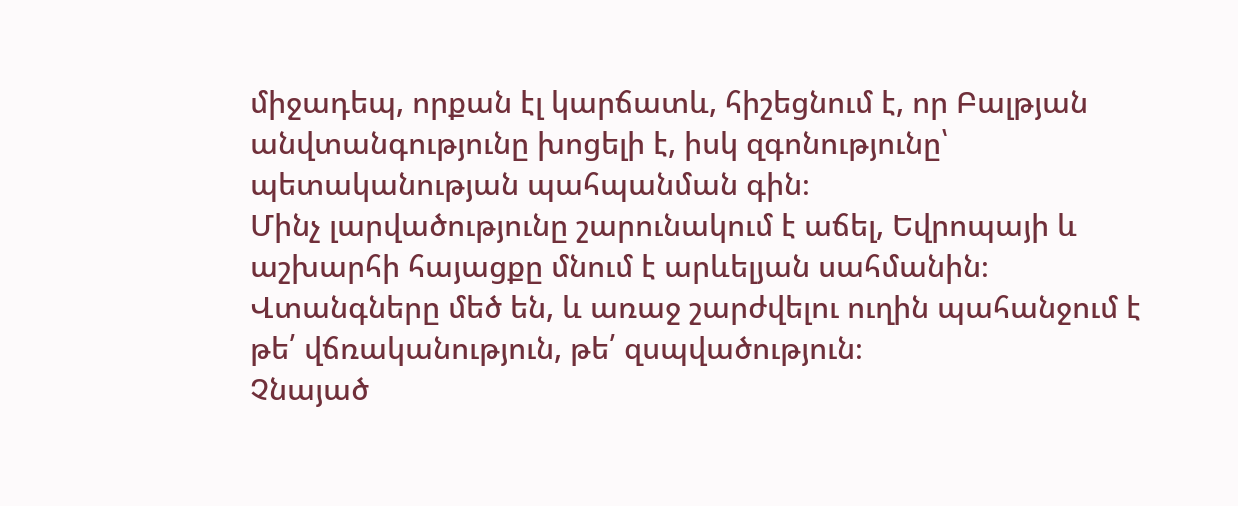միջադեպ, որքան էլ կարճատև, հիշեցնում է, որ Բալթյան անվտանգությունը խոցելի է, իսկ զգոնությունը՝ պետականության պահպանման գին։
Մինչ լարվածությունը շարունակում է աճել, Եվրոպայի և աշխարհի հայացքը մնում է արևելյան սահմանին։ Վտանգները մեծ են, և առաջ շարժվելու ուղին պահանջում է թե՛ վճռականություն, թե՛ զսպվածություն։
Չնայած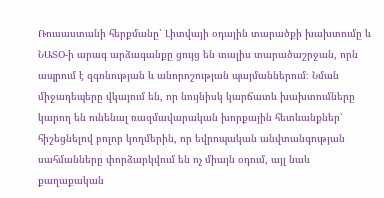Ռուսաստանի հերքմանը՝ Լիտվայի օդային տարածքի խախտումը և ՆԱՏՕ-ի արագ արձագանքը ցույց են տալիս տարածաշրջան, որն ապրում է զգոնության և անորոշության պայմաններում։ Նման միջադեպերը վկայում են, որ նույնիսկ կարճատև խախտումները կարող են ունենալ ռազմավարական խորքային հետևանքներ՝ հիշեցնելով բոլոր կողմերին, որ եվրոպական անվտանգության սահմանները փորձարկվում են ոչ միայն օդում, այլ նաև քաղաքական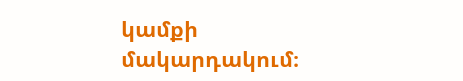կամքի մակարդակում։